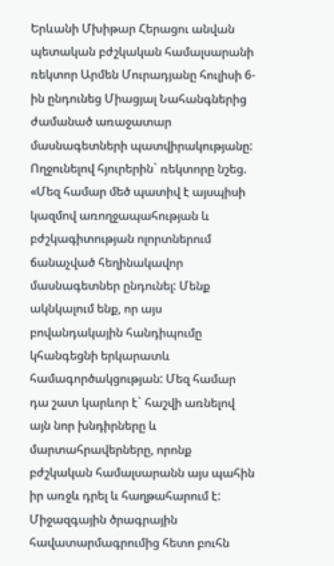Երևանի Մխիթար Հերացու անվան պետական բժշկական համալսարանի ռեկտոր Արմեն Մուրադյանը հուլիսի 6-ին ընդունեց Միացյալ Նահանգներից ժամանած առաջատար մասնագետների պատվիրակությանը:
Ողջունելով հյուրերին` ռեկտորը նշեց. «Մեզ համար մեծ պատիվ է այսպիսի կազմով առողջապահության և բժշկագիտության ոլորտներում ճանաչված հեղինակավոր մասնագետներ ընդունել: Մենք ակնկալում ենք, որ այս բովանդակային հանդիպումը կհանգեցնի երկարատև համագործակցության: Մեզ համար դա շատ կարևոր է` հաշվի առնելով այն նոր խնդիրները և մարտահրավերները, որոնք բժշկական համալսարանն այս պահին իր առջև դրել և հաղթահարում է: Միջազգային ծրագրային հավատարմագրումից հետո բուհն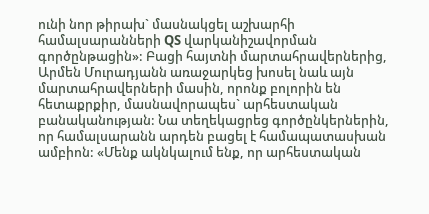ունի նոր թիրախ` մասնակցել աշխարհի համալսարանների QS վարկանիշավորման գործընթացին»: Բացի հայտնի մարտահրավերներից, Արմեն Մուրադյանն առաջարկեց խոսել նաև այն մարտահրավերների մասին, որոնք բոլորին են հետաքրքիր, մասնավորապես` արհեստական բանականության: Նա տեղեկացրեց գործընկերներին, որ համալսարանն արդեն բացել է համապատասխան ամբիոն: «Մենք ակնկալում ենք, որ արհեստական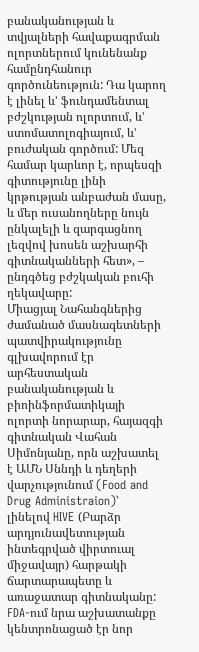բանականության և տվյալների հավաքագրման ոլորտներում կունենանք համընդհանուր գործունեություն: Դա կարող է լինել և’ ֆունդամենտալ բժշկության ոլորտում, և’ ստոմատոլոգիայում, և’ բուժական գործում: Մեզ համար կարևոր է, որպեսզի գիտությունը լինի կրթության անբաժան մասը, և մեր ուսանողները նույն ընկալելի և զարգացնող լեզվով խոսեն աշխարհի գիտնականների հետ», – ընդգծեց բժշկական բուհի ղեկավարը:
Միացյալ Նահանգներից ժամանած մասնագետների պատվիրակությունը գլխավորում էր արհեստական բանականության և բիոինֆորմատիկայի ոլորտի նորարար, հայազգի գիտնական Վահան Սիմոնյանը, որն աշխատել է ԱՄՆ Սննդի և դեղերի վարչությունում (Food and Drug Administraion)` լինելով HIVE (Բարձր արդյունավետության ինտեգրված վիրտուալ միջավայր) հարթակի ճարտարապետը և առաջատար գիտնականը: FDA-ում նրա աշխատանքը կենտրոնացած էր նոր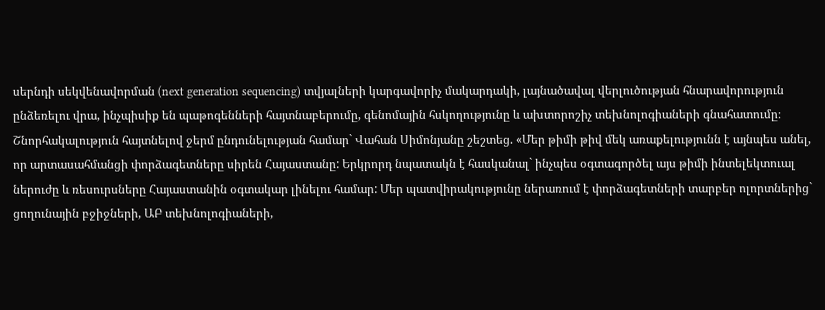սերնդի սեկվենավորման (next generation sequencing) տվյալների կարգավորիչ մակարդակի, լայնածավալ վերլուծության հնարավորություն ընձեռելու վրա, ինչպիսիք են պաթոգենների հայտնաբերումը, գենոմային հսկողությունը և ախտորոշիչ տեխնոլոգիաների գնահատումը։
Շնորհակալություն հայտնելով ջերմ ընդունելության համար` Վահան Սիմոնյանը շեշտեց. «Մեր թիմի թիվ մեկ առաքելությունն է այնպես անել, որ արտասահմանցի փորձագետները սիրեն Հայաստանը: Երկրորդ նպատակն է հասկանալ` ինչպես օգտագործել այս թիմի ինտելեկտուալ ներուժը և ռեսուրսները Հայաստանին օգտակար լինելու համար: Մեր պատվիրակությունը ներառում է փորձագետների տարբեր ոլորտներից` ցողունային բջիջների, ԱԲ տեխնոլոգիաների,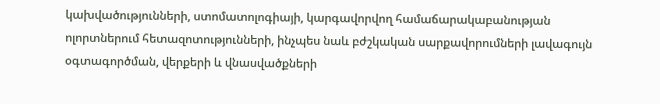կախվածությունների, ստոմատոլոգիայի, կարգավորվող համաճարակաբանության ոլորտներում հետազոտությունների, ինչպես նաև բժշկական սարքավորումների լավագույն օգտագործման, վերքերի և վնասվածքների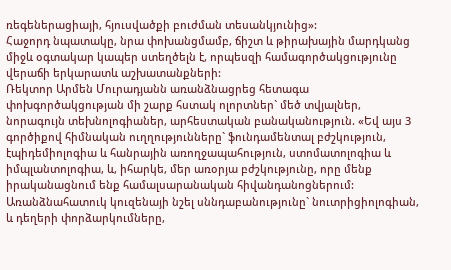ռեգեներացիայի, հյուսվածքի բուժման տեսանկյունից»:
Հաջորդ նպատակը, նրա փոխանցմամբ, ճիշտ և թիրախային մարդկանց միջև օգտակար կապեր ստեղծելն է, որպեսզի համագործակցությունը վերաճի երկարատև աշխատանքների:
Ռեկտոր Արմեն Մուրադյանն առանձնացրեց հետագա փոխգործակցության մի շարք հստակ ոլորտներ` մեծ տվյալներ, նորագույն տեխնոլոգիաներ, արհեստական բանականություն. «Եվ այս 3 գործիքով հիմնական ուղղությունները` ֆունդամենտալ բժշկություն, էպիդեմիոլոգիա և հանրային առողջապահություն, ստոմատոլոգիա և իմպլանտոլոգիա, և, իհարկե, մեր առօրյա բժշկությունը, որը մենք իրականացնում ենք համալսարանական հիվանդանոցներում: Առանձնահատուկ կուզենայի նշել սննդաբանությունը` նուտրիցիոլոգիան, և դեղերի փորձարկումները,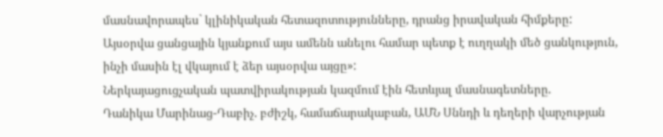մասնավորապես` կլինիկական հետազոտությունները, դրանց իրավական հիմքերը: Այսօրվա ցանցային կյանքում այս ամենն անելու համար պետք է ուղղակի մեծ ցանկություն, ինչի մասին էլ վկայում է ձեր այսօրվա այցը»:
Ներկայացուցչական պատվիրակության կազմում էին հետևյալ մասնագետները.
Դանիկա Մարինաց-Դաբիչ. բժիշկ, համաճարակաբան, ԱՄՆ Սննդի և դեղերի վարչության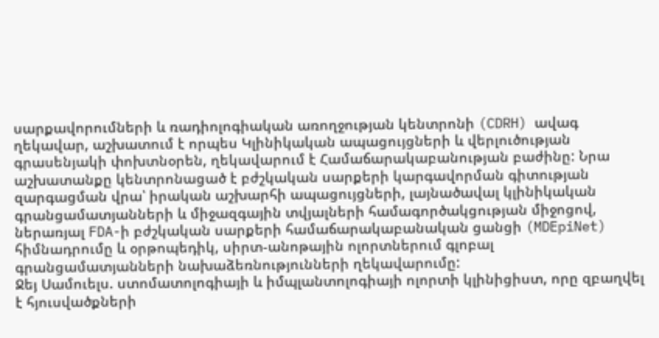սարքավորումների և ռադիոլոգիական առողջության կենտրոնի (CDRH) ավագ ղեկավար, աշխատում է որպես Կլինիկական ապացույցների և վերլուծության գրասենյակի փոխտնօրեն, ղեկավարում է Համաճարակաբանության բաժինը: Նրա աշխատանքը կենտրոնացած է բժշկական սարքերի կարգավորման գիտության զարգացման վրա՝ իրական աշխարհի ապացույցների, լայնածավալ կլինիկական գրանցամատյանների և միջազգային տվյալների համագործակցության միջոցով, ներառյալ FDA-ի բժշկական սարքերի համաճարակաբանական ցանցի (MDEpiNet) հիմնադրումը և օրթոպեդիկ, սիրտ-անոթային ոլորտներում գլոբալ գրանցամատյանների նախաձեռնությունների ղեկավարումը:
Ջեյ Սամուելս. ստոմատոլոգիայի և իմպլանտոլոգիայի ոլորտի կլինիցիստ, որը զբաղվել է հյուսվածքների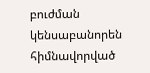բուժման կենսաբանորեն հիմնավորված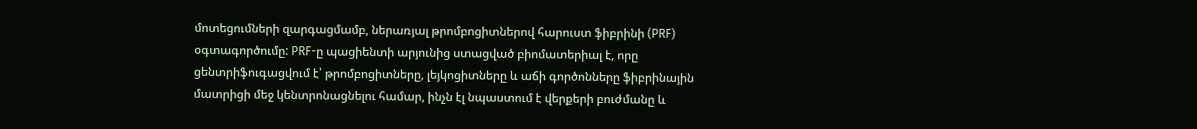մոտեցումների զարգացմամբ, ներառյալ թրոմբոցիտներով հարուստ ֆիբրինի (PRF) օգտագործումը: PRF-ը պացիենտի արյունից ստացված բիոմատերիալ է, որը ցենտրիֆուգացվում է՝ թրոմբոցիտները, լեյկոցիտները և աճի գործոնները ֆիբրինային մատրիցի մեջ կենտրոնացնելու համար, ինչն էլ նպաստում է վերքերի բուժմանը և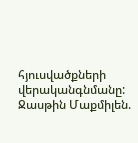հյուսվածքների վերականգնմանը:
Ջասթին Մաքմիլեն.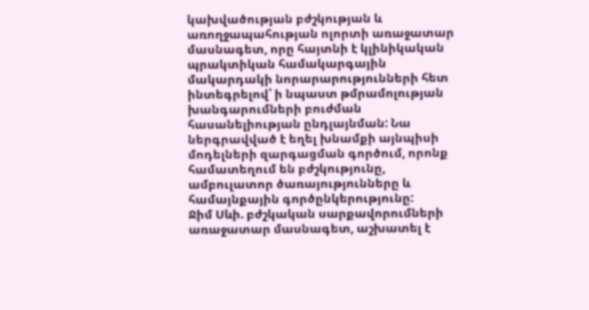կախվածության բժշկության և առողջապահության ոլորտի առաջատար մասնագետ, որը հայտնի է կլինիկական պրակտիկան համակարգային մակարդակի նորարարությունների հետ ինտեգրելով՝ ի նպաստ թմրամոլության խանգարումների բուժման հասանելիության ընդլայնման: Նա ներգրավված է եղել խնամքի այնպիսի մոդելների զարգացման գործում, որոնք համատեղում են բժշկությունը, ամբուլատոր ծառայությունները և համայնքային գործընկերությունը:
Ջիմ Սևի. բժշկական սարքավորումների առաջատար մասնագետ, աշխատել է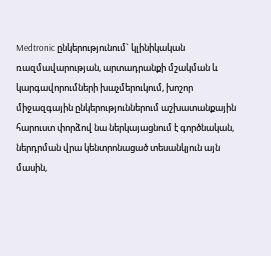Medtronic ընկերությունում` կլինիկական ռազմավարության, արտադրանքի մշակման և կարգավորումների խաչմերուկում, խոշոր միջազգային ընկերություններում աշխատանքային հարուստ փորձով նա ներկայացնում է գործնական, ներդրման վրա կենտրոնացած տեսանկյուն այն մասին,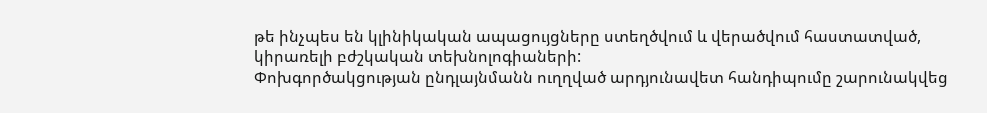թե ինչպես են կլինիկական ապացույցները ստեղծվում և վերածվում հաստատված, կիրառելի բժշկական տեխնոլոգիաների:
Փոխգործակցության ընդլայնմանն ուղղված արդյունավետ հանդիպումը շարունակվեց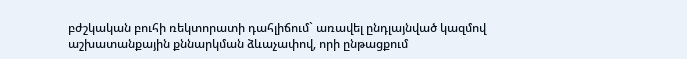բժշկական բուհի ռեկտորատի դահլիճում` առավել ընդլայնված կազմով աշխատանքային քննարկման ձևաչափով, որի ընթացքում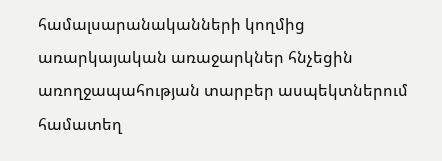համալսարանականների կողմից առարկայական առաջարկներ հնչեցին առողջապահության տարբեր ասպեկտներում համատեղ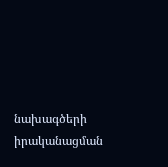նախագծերի իրականացման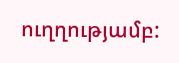ուղղությամբ: